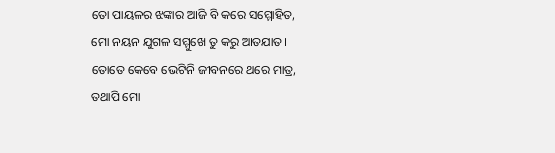ତୋ ପାୟଳର ଝଙ୍କାର ଆଜି ବି କରେ ସମ୍ମୋହିତ,
ମୋ ନୟନ ଯୁଗଳ ସମ୍ମୁଖେ ତୁ କରୁ ଆତଯାତ।
ତୋତେ କେବେ ଭେଟିନି ଜୀବନରେ ଥରେ ମାତ୍ର,
ତଥାପି ମୋ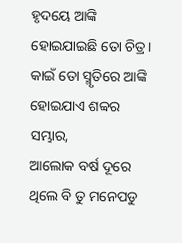ହୃଦୟେ ଆଙ୍କି ହୋଇଯାଇଛି ତୋ ଚିତ୍ର।
କାଇଁ ତୋ ସ୍ମୃତିରେ ଆଙ୍କି ହୋଇଯାଏ ଶବ୍ବର ସମ୍ଭାର,
ଆଲୋକ ବର୍ଷ ଦୂରେ ଥିଲେ ବି ତୁ ମନେପଡୁ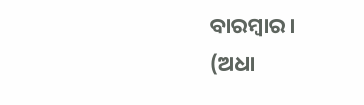ବାରମ୍ବାର।
(ଅଧା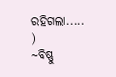ରହିଗଲା.....
)
~ବିଷ୍ଣୁ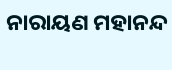ନାରାୟଣ ମହାନନ୍ଦ